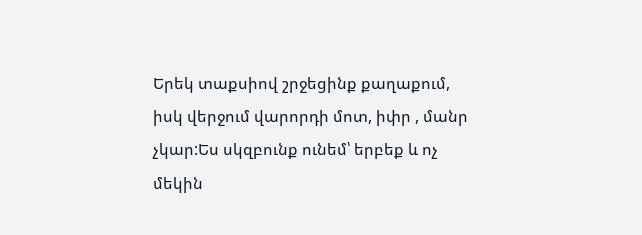Երեկ տաքսիով շրջեցինք քաղաքում, իսկ վերջում վարորդի մոտ, իփր , մանր չկար:Ես սկզբունք ունեմ՝ երբեք և ոչ մեկին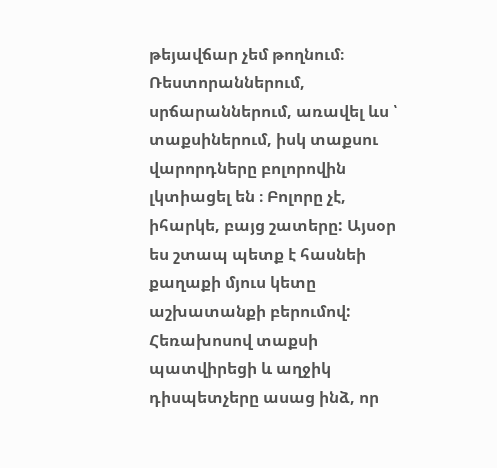թեյավճար չեմ թողնում։ Ռեստորաններում, սրճարաններում, առավել ևս ՝ տաքսիներում, իսկ տաքսու վարորդները բոլորովին լկտիացել են ։ Բոլորը չէ, իհարկե, բայց շատերը: Այսօր ես շտապ պետք է հասնեի քաղաքի մյուս կետը աշխատանքի բերումով: Հեռախոսով տաքսի պատվիրեցի և աղջիկ դիսպետչերը ասաց ինձ, որ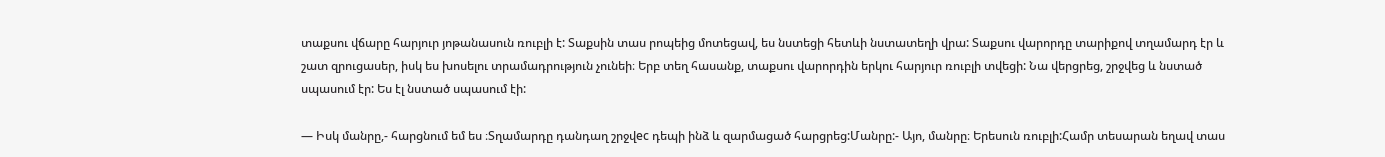տաքսու վճարը հարյուր յոթանասուն ռուբլի է: Տաքսին տաս րոպեից մոտեցավ, ես նստեցի հետևի նստատեղի վրա: Տաքսու վարորդը տարիքով տղամարդ էր և շատ զրուցասեր, իսկ ես խոսելու տրամադրություն չունեի։ Երբ տեղ հասանք, տաքսու վարորդին երկու հարյուր ռուբլի տվեցի: Նա վերցրեց, շրջվեց և նստած սպասում էր: Ես էլ նստած սպասում էի:

— Իսկ մանրը,- հարցնում եմ ես ։Տղամարդը դանդաղ շրջվec դեպի ինձ և զարմացած հարցրեց:Մանրը:- Այո, մանրը։ Երեսուն ռուբլի:Համր տեսարան եղավ տաս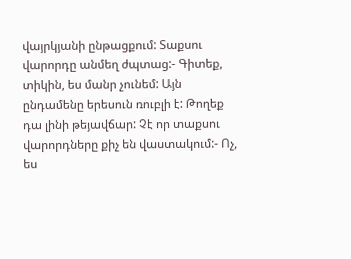վայրկյանի ընթացքում: Տաքսու վարորդը անմեղ ժպտաց:- Գիտեք, տիկին, ես մանր չունեմ: Այն ընդամենը երեսուն ռուբլի է: Թողեք դա լինի թեյավճար: Չէ որ տաքսու վարորդները քիչ են վաստակում:- Ոչ, ես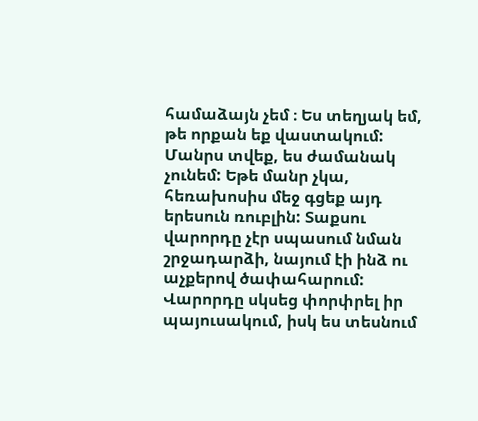համաձայն չեմ ։ Ես տեղյակ եմ, թե որքան եք վաստակում: Մանրս տվեք, ես ժամանակ չունեմ: Եթե մանր չկա, հեռախոսիս մեջ գցեք այդ երեսուն ռուբլին: Տաքսու վարորդը չէր սպասում նման շրջադարձի, նայում էի ինձ ու աչքերով ծափահարում: Վարորդը սկսեց փորփրել իր պայուսակում, իսկ ես տեսնում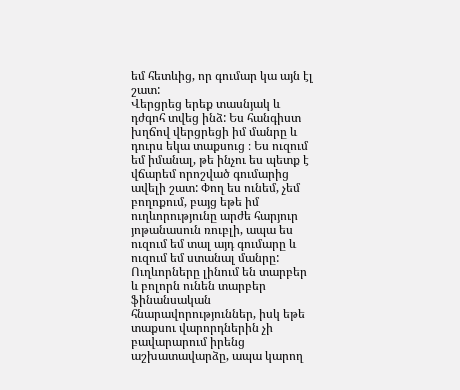եմ հետևից, որ գումար կա այն էլ շատ:
Վերցրեց երեք տասնյակ և դժգոհ տվեց ինձ: Ես հանգիստ խղճով վերցրեցի իմ մանրը և դուրս եկա տաքսուց ։ Ես ուզում եմ իմանալ, թե ինչու ես պետք է վճարեմ որոշված գումարից ավելի շատ: Փող ես ունեմ, չեմ բողոքում, բայց եթե իմ ուղևորությունը արժե հարյուր յոթանասուն ռուբլի, ապա ես ուզում եմ տալ այդ գումարը և ուզում եմ ստանալ մանրը: Ուղևորները լինում են տարբեր և բոլորն ունեն տարբեր ֆինանսական հնարավորություններ, իսկ եթե տաքսու վարորդներին չի բավարարում իրենց աշխատավարձը, ապա կարող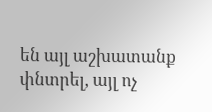են այլ աշխատանք փնտրել, այլ ոչ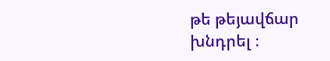թե թեյավճար խնդրել ։